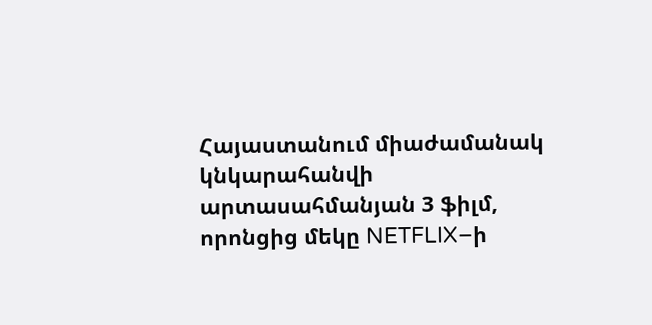Հայաստանում միաժամանակ կնկարահանվի արտասահմանյան 3 ֆիլմ, որոնցից մեկը NETFLIX–ի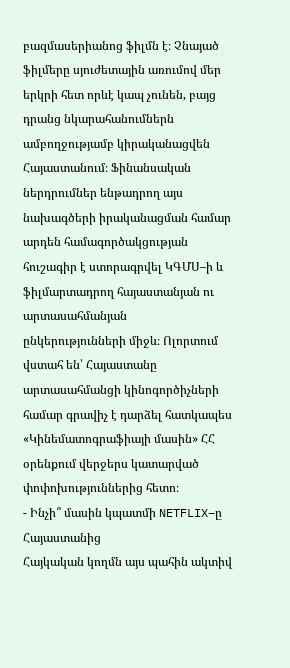բազմասերիանոց ֆիլմն է։ Չնայած ֆիլմերը սյուժետային առումով մեր երկրի հետ որևէ կապ չունեն, բայց դրանց նկարահանումներն ամբողջությամբ կիրականացվեն Հայաստանում։ Ֆինանսական ներդրումներ ենթադրող այս նախագծերի իրականացման համար արդեն համագործակցության հուշագիր է ստորագրվել ԿԳՄՍ–ի և ֆիլմարտադրող հայաստանյան ու արտասահմանյան ընկերությունների միջև։ Ոլորտում վստահ են՝ Հայաստանը արտասահմանցի կինոգործիչների համար գրավիչ է դարձել հատկապես «Կինեմատոգրաֆիայի մասին» ՀՀ օրենքում վերջերս կատարված փոփոխություններից հետո։
- Ինչի՞ մասին կպատմի NETFLIX–ը Հայաստանից
Հայկական կողմն այս պահին ակտիվ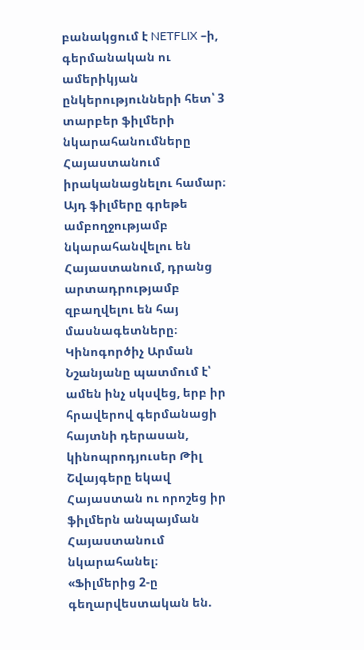բանակցում է NETFLIX –ի, գերմանական ու ամերիկյան ընկերությունների հետ՝ 3 տարբեր ֆիլմերի նկարահանումները Հայաստանում իրականացնելու համար։ Այդ ֆիլմերը գրեթե ամբողջությամբ նկարահանվելու են Հայաստանում, դրանց արտադրությամբ զբաղվելու են հայ մասնագետները։ Կինոգործիչ Արման Նշանյանը պատմում է՝ ամեն ինչ սկսվեց, երբ իր հրավերով գերմանացի հայտնի դերասան, կինոպրոդյուսեր Թիլ Շվայգերը եկավ Հայաստան ու որոշեց իր ֆիլմերն անպայման Հայաստանում նկարահանել։
«Ֆիլմերից 2-ը գեղարվեստական են.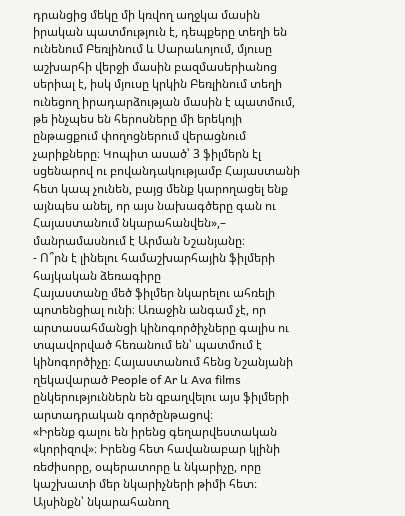դրանցից մեկը մի կռվող աղջկա մասին իրական պատմություն է, դեպքերը տեղի են ունենում Բեռլինում և Սարաևոյում, մյուսը աշխարհի վերջի մասին բազմասերիանոց սերիալ է, իսկ մյուսը կրկին Բեռլինում տեղի ունեցող իրադարձության մասին է պատմում, թե ինչպես են հերոսները մի երեկոյի ընթացքում փողոցներում վերացնում չարիքները։ Կոպիտ ասած՝ 3 ֆիլմերն էլ սցենարով ու բովանդակությամբ Հայաստանի հետ կապ չունեն, բայց մենք կարողացել ենք այնպես անել, որ այս նախագծերը գան ու Հայաստանում նկարահանվեն»,– մանրամասնում է Արման Նշանյանը։
- Ո՞րն է լինելու համաշխարհային ֆիլմերի հայկական ձեռագիրը
Հայաստանը մեծ ֆիլմեր նկարելու ահռելի պոտենցիալ ունի։ Առաջին անգամ չէ, որ արտասահմանցի կինոգործիչները գալիս ու տպավորված հեռանում են՝ պատմում է կինոգործիչը։ Հայաստանում հենց Նշանյանի ղեկավարած People of Ar և Ava films ընկերություններն են զբաղվելու այս ֆիլմերի արտադրական գործընթացով։
«Իրենք գալու են իրենց գեղարվեստական «կորիզով»։ Իրենց հետ հավանաբար կլինի ռեժիսորը, օպերատորը և նկարիչը, որը կաշխատի մեր նկարիչների թիմի հետ։ Այսինքն՝ նկարահանող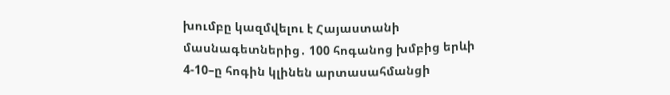խումբը կազմվելու է Հայաստանի մասնագետներից․ 100 հոգանոց խմբից երևի 4-10–ը հոգին կլինեն արտասահմանցի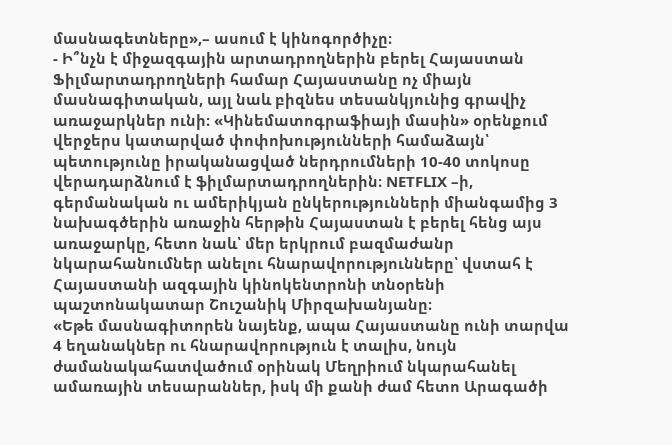մասնագետները»,– ասում է կինոգործիչը։
- Ի՞նչն է միջազգային արտադրողներին բերել Հայաստան
Ֆիլմարտադրողների համար Հայաստանը ոչ միայն մասնագիտական, այլ նաև բիզնես տեսանկյունից գրավիչ առաջարկներ ունի։ «Կինեմատոգրաֆիայի մասին» օրենքում վերջերս կատարված փոփոխությունների համաձայն՝ պետությունը իրականացված ներդրումների 10-40 տոկոսը վերադարձնում է ֆիլմարտադրողներին։ NETFLIX –ի, գերմանական ու ամերիկյան ընկերությունների միանգամից 3 նախագծերին առաջին հերթին Հայաստան է բերել հենց այս առաջարկը, հետո նաև՝ մեր երկրում բազմաժանր նկարահանումներ անելու հնարավորությունները՝ վստահ է Հայաստանի ազգային կինոկենտրոնի տնօրենի պաշտոնակատար Շուշանիկ Միրզախանյանը։
«Եթե մասնագիտորեն նայենք, ապա Հայաստանը ունի տարվա 4 եղանակներ ու հնարավորություն է տալիս, նույն ժամանակահատվածում օրինակ Մեղրիում նկարահանել ամառային տեսարաններ, իսկ մի քանի ժամ հետո Արագածի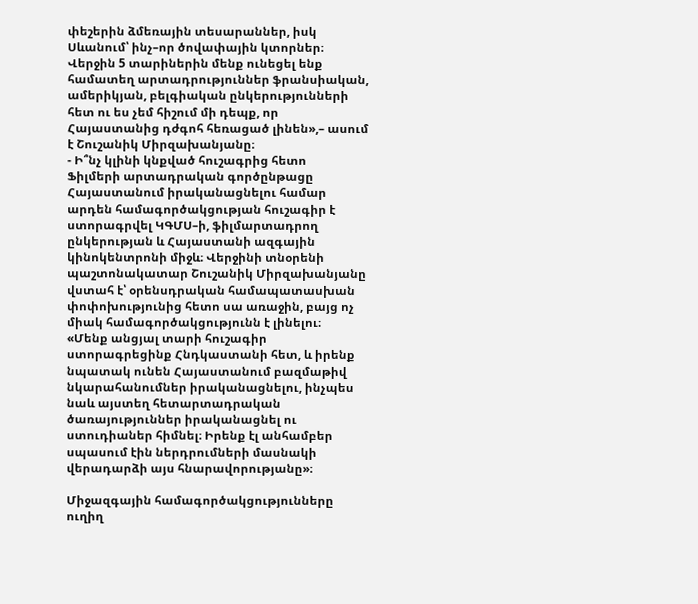փեշերին ձմեռային տեսարաններ, իսկ Սևանում՝ ինչ–որ ծովափային կտորներ։ Վերջին 5 տարիներին մենք ունեցել ենք համատեղ արտադրություններ ֆրանսիական, ամերիկյան, բելգիական ընկերությունների հետ ու ես չեմ հիշում մի դեպք, որ Հայաստանից դժգոհ հեռացած լինեն»,– ասում է Շուշանիկ Միրզախանյանը։
- Ի՞նչ կլինի կնքված հուշագրից հետո
Ֆիլմերի արտադրական գործընթացը Հայաստանում իրականացնելու համար արդեն համագործակցության հուշագիր է ստորագրվել ԿԳՄՍ–ի, ֆիլմարտադրող ընկերության և Հայաստանի ազգային կինոկենտրոնի միջև։ Վերջինի տնօրենի պաշտոնակատար Շուշանիկ Միրզախանյանը վստահ է՝ օրենսդրական համապատասխան փոփոխությունից հետո սա առաջին, բայց ոչ միակ համագործակցությունն է լինելու։
«Մենք անցյալ տարի հուշագիր ստորագրեցինք Հնդկաստանի հետ, և իրենք նպատակ ունեն Հայաստանում բազմաթիվ նկարահանումներ իրականացնելու, ինչպես նաև այստեղ հետարտադրական ծառայություններ իրականացնել ու ստուդիաներ հիմնել։ Իրենք էլ անհամբեր սպասում էին ներդրումների մասնակի վերադարձի այս հնարավորությանը»։

Միջազգային համագործակցությունները ուղիղ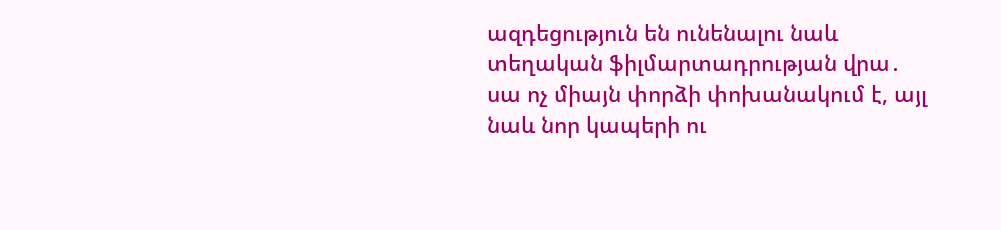ազդեցություն են ունենալու նաև տեղական ֆիլմարտադրության վրա․ սա ոչ միայն փորձի փոխանակում է, այլ նաև նոր կապերի ու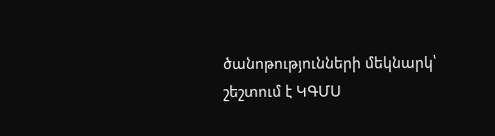ծանոթությունների մեկնարկ՝ շեշտում է ԿԳՄՍ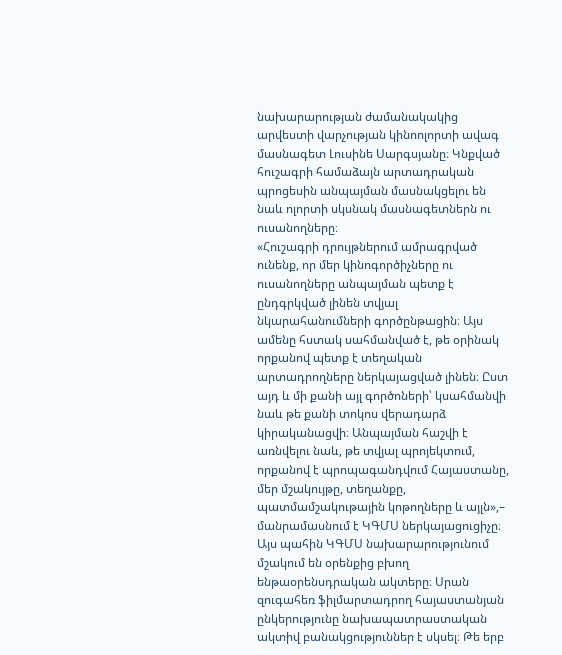նախարարության ժամանակակից արվեստի վարչության կինոոլորտի ավագ մասնագետ Լուսինե Սարգսյանը։ Կնքված հուշագրի համաձայն արտադրական պրոցեսին անպայման մասնակցելու են նաև ոլորտի սկսնակ մասնագետներն ու ուսանողները։
«Հուշագրի դրույթներում ամրագրված ունենք, որ մեր կինոգործիչները ու ուսանողները անպայման պետք է ընդգրկված լինեն տվյալ նկարահանումների գործընթացին։ Այս ամենը հստակ սահմանված է, թե օրինակ որքանով պետք է տեղական արտադրողները ներկայացված լինեն։ Ըստ այդ և մի քանի այլ գործոների՝ կսահմանվի նաև թե քանի տոկոս վերադարձ կիրականացվի։ Անպայման հաշվի է առնվելու նաև, թե տվյալ պրոյեկտում, որքանով է պրոպագանդվում Հայաստանը, մեր մշակույթը, տեղանքը, պատմամշակութային կոթողները և այլն»,– մանրամասնում է ԿԳՄՍ ներկայացուցիչը։
Այս պահին ԿԳՄՍ նախարարությունում մշակում են օրենքից բխող ենթաօրենսդրական ակտերը։ Սրան զուգահեռ ֆիլմարտադրող հայաստանյան ընկերությունը նախապատրաստական ակտիվ բանակցություններ է սկսել։ Թե երբ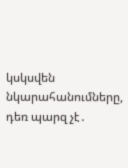կսկսվեն նկարահանումները, դեռ պարզ չէ․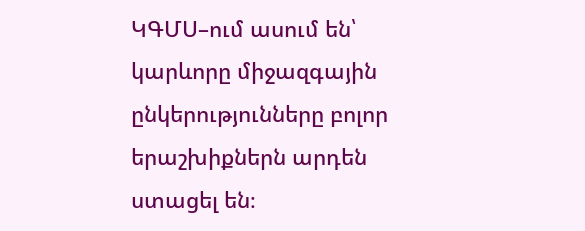ԿԳՄՍ–ում ասում են՝ կարևորը միջազգային ընկերությունները բոլոր երաշխիքներն արդեն ստացել են։